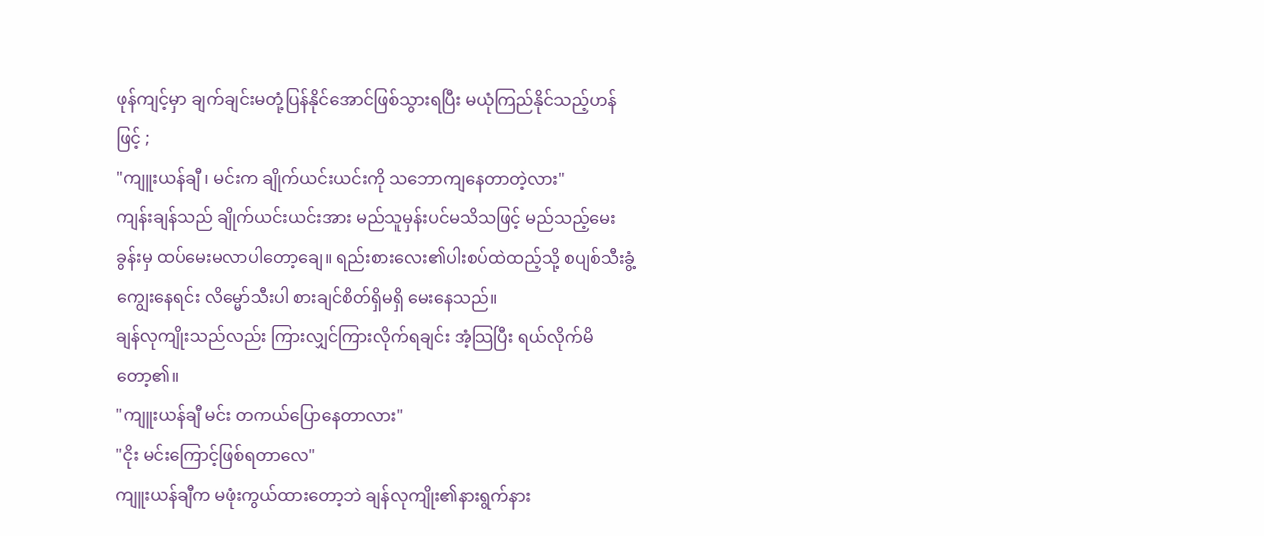ဖုန်ကျင့်မှာ ချက်ချင်းမတုံ့ပြန်နိုင်အောင်ဖြစ်သွားရပြီး မယုံကြည်နိုင်သည့်ဟန်ဖြင့် ;
"ကျူးယန်ချီ ၊ မင်းက ချိုက်ယင်းယင်းကို သဘောကျနေတာတဲ့လား"
ကျန်းချန်သည် ချိုက်ယင်းယင်းအား မည်သူမှန်းပင်မသိသဖြင့် မည်သည့်မေးခွန်းမှ ထပ်မေးမလာပါတော့ချေ။ ရည်းစားလေး၏ပါးစပ်ထဲထည့်သို့ စပျစ်သီးခွံ့ကျွေးနေရင်း လိမ္မော်သီးပါ စားချင်စိတ်ရှိမရှိ မေးနေသည်။
ချန်လုကျိုးသည်လည်း ကြားလျှင်ကြားလိုက်ရချင်း အံ့သြပြီး ရယ်လိုက်မိတော့၏။
"ကျူးယန်ချီ မင်း တကယ်ပြောနေတာလား"
"ငိုး မင်းကြောင့်ဖြစ်ရတာလေ"
ကျူးယန်ချီက မဖုံးကွယ်ထားတော့ဘဲ ချန်လုကျိုး၏နားရွက်နား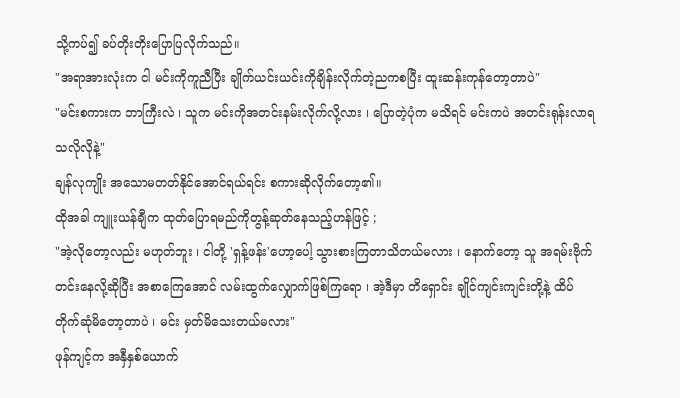သို့ကပ်၍ ခပ်တိုးတိုးပြောပြလိုက်သည်။
"အရာအားလုံးက ငါ မင်းကိုကူညီပြီး ချိုက်ယင်းယင်းကိုချိန်းလိုက်တဲ့ညကစပြီး ထူးဆန်းကုန်တော့တာပဲ"
"မင်းစကားက ဘာကြီးလဲ ၊ သူက မင်းကိုအတင်းနမ်းလိုက်လို့လား ၊ ပြောတဲ့ပုံက မသိရင် မင်းကပဲ အတင်းရုန်းလာရသလိုလိုနဲ့"
ချန်လုကျိုး အသောမတတ်နိုင်အောင်ရယ်ရင်း စကားဆိုလိုက်တော့၏။
ထိုအခါ ကျူးယန်ချီက ထုတ်ပြောရမည်ကိုတွန့်ဆုတ်နေသည့်ဟန်ဖြင့် ;
"အဲ့လိုတော့လည်း မဟုတ်ဘူး ၊ ငါတို့ 'ရှန့်ဖန်း'ဟော့ပေါ့ သွားစားကြတာသိတယ်မလား ၊ နောက်တော့ သူ အရမ်းဗိုက်တင်းနေလို့ဆိုပြီး အစာကြေအောင် လမ်းထွက်လျှောက်ဖြစ်ကြရော ၊ အဲ့ဒီမှာ တိရှောင်း ချိုင်ကျင်းကျင်းတို့နဲ့ ထိပ်တိုက်ဆုံမိတော့တာပဲ ၊ မင်း မှတ်မိသေးတယ်မလား"
ဖုန်ကျင့်က အနှီနှစ်ယောက်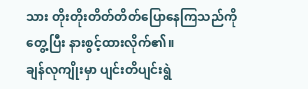သား တိုးတိုးတိတ်တိတ်ပြောနေကြသည်ကိုတွေ့ပြီး နားစွင့်ထားလိုက်၏။
ချန်လုကျိုးမှာ ပျင်းတိပျင်းရွဲ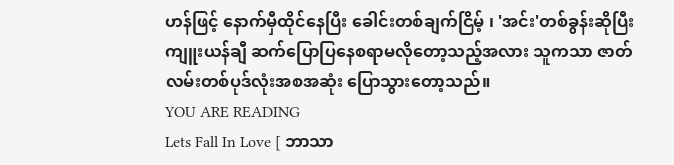ဟန်ဖြင့် နောက်မှီထိုင်နေပြီး ခေါင်းတစ်ချက်ငြိမ့် ၊ 'အင်း'တစ်ခွန်းဆိုပြီး ကျူးယန်ချီ ဆက်ပြောပြနေစရာမလိုတော့သည့်အလား သူကသာ ဇာတ်လမ်းတစ်ပုဒ်လုံးအစအဆုံး ပြောသွားတော့သည်။
YOU ARE READING
Lets Fall In Love [ ဘာသာ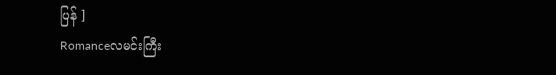ပြန် ]
Romanceလမင်းကြီး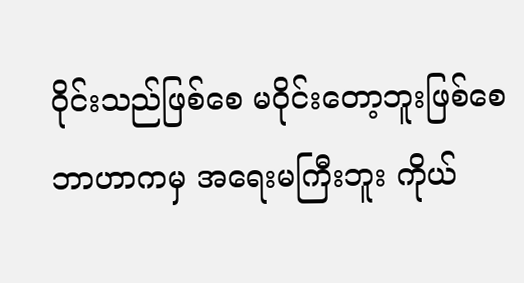ဝိုင်းသည်ဖြစ်စေ မဝိုင်းတော့ဘူးဖြစ်စေ ဘာဟာကမှ အရေးမကြီးဘူး ကိုယ်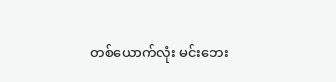တစ်ယောက်လုံး မင်းဘေး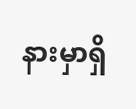နားမှာရှိ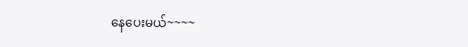နေပေးမယ်~~~~